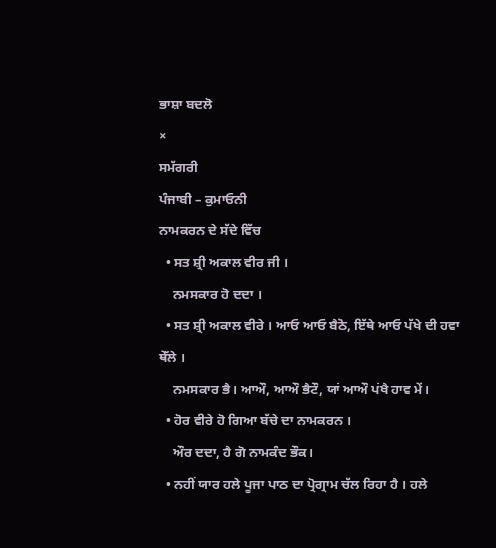ਭਾਸ਼ਾ ਬਦਲੋ
×
ਸਮੱਗਰੀ
ਪੰਜਾਬੀ – ਕੁਮਾਓਨੀ
ਨਾਮਕਰਨ ਦੇ ਸੱਦੇ ਵਿੱਚ
  • ਸਤ ਸ਼੍ਰੀ ਅਕਾਲ ਵੀਰ ਜੀ ।
    ਨਮਸਕਾਰ ਹੋ ਦਦਾ ।
  • ਸਤ ਸ਼੍ਰੀ ਅਕਾਲ ਵੀਰੇ । ਆਓ ਆਓ ਬੈਠੋ, ਇੱਥੇ ਆਓ ਪੱਖੇ ਦੀ ਹਵਾ ਥੇੱਲੇ ।
    ਨਮਸਕਾਰ ਭੈ। ਆਔ, ਆਔ ਭੈਟੌ, ਯਾਂ ਆਔ ਪਂਖੈ ਹਾਵ ਮੇਂ।
  • ਹੋਰ ਵੀਰੇ ਹੋ ਗਿਆ ਬੱਚੇ ਦਾ ਨਾਮਕਰਨ ।
    ਔਰ ਦਦਾ, ਹੈ ਗੋ ਨਾਮਕੰਦ ਭੌਕ।
  • ਨਹੀਂ ਯਾਰ ਹਲੇ ਪੂਜਾ ਪਾਠ ਦਾ ਪ੍ਰੋਗ੍ਰਾਮ ਚੱਲ ਰਿਹਾ ਹੈ । ਹਲੇ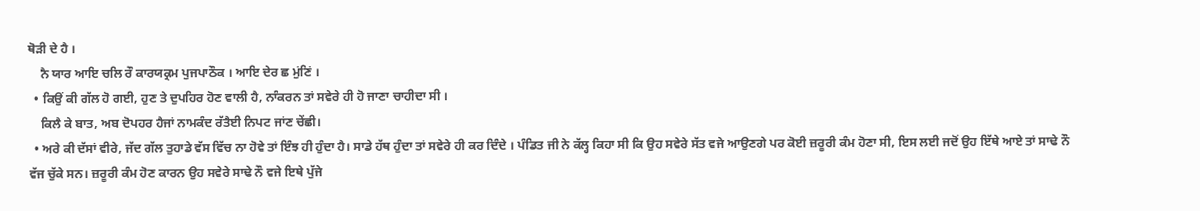ਥੋੜੀ ਦੇ ਹੈ ।
    ਨੈ ਯਾਰ ਆਇ ਚਲਿ ਰੌ ਕਾਰਯਕ੍ਰਮ ਪੁਜਪਾਠੌਕ । ਆਇ ਦੇਰ ਛ ਮੁਂਣਿਂ ।
  • ਕਿਉਂ ਕੀ ਗੱਲ ਹੋ ਗਈ, ਹੁਣ ਤੇ ਦੁਪਹਿਰ ਹੋਣ ਵਾਲੀ ਹੈ, ਨਾੰਕਰਨ ਤਾਂ ਸਵੇਰੇ ਹੀ ਹੋ ਜਾਣਾ ਚਾਹੀਦਾ ਸੀ ।
    ਕਿਲੈ ਕੇ ਬਾਤ, ਅਬ ਦੋਪਹਰ ਹੈਜਾਂ ਨਾਮਕੰਦ ਰੱਤੈਈ ਨਿਪਟ ਜਾਂਣ ਚੇਂਛੀ।
  • ਅਰੇ ਕੀ ਦੱਸਾਂ ਵੀਰੇ, ਜੱਦ ਗੱਲ ਤੁਹਾਡੇ ਵੱਸ ਵਿੱਚ ਨਾ ਹੋਵੇ ਤਾਂ ਇੰਝ ਹੀ ਹੁੰਦਾ ਹੈ। ਸਾਡੇ ਹੱਥ ਹੁੰਦਾ ਤਾਂ ਸਵੇਰੇ ਹੀ ਕਰ ਦਿੰਦੇ । ਪੰਡਿਤ ਜੀ ਨੇ ਕੱਲ੍ਹ ਕਿਹਾ ਸੀ ਕਿ ਉਹ ਸਵੇਰੇ ਸੱਤ ਵਜੇ ਆਉਣਗੇ ਪਰ ਕੋਈ ਜ਼ਰੂਰੀ ਕੰਮ ਹੋਣਾ ਸੀ, ਇਸ ਲਈ ਜਦੋਂ ਉਹ ਇੱਥੇ ਆਏ ਤਾਂ ਸਾਢੇ ਨੌ ਵੱਜ ਚੁੱਕੇ ਸਨ। ਜ਼ਰੂਰੀ ਕੰਮ ਹੋਣ ਕਾਰਨ ਉਹ ਸਵੇਰੇ ਸਾਢੇ ਨੌ ਵਜੇ ਇਥੇ ਪੁੱਜੇ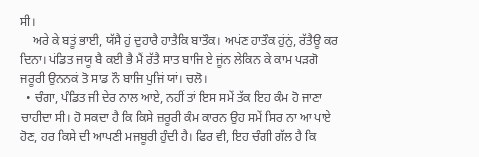ਸੀ।
    ਅਰੇ ਕੇ ਬਤੂਂ ਭਾਈ, ਯੱਸੈ ਹੁਂ ਦੁਹਾਰੈ ਹਾਤੈਕਿ ਬਾਤੌਕ। ਅਪਂਣ ਹਾਤੌਕ ਹੁਂਨੁਂ, ਰੱਤੈਊ ਕਰ ਦਿਨਾ। ਪਂਡਿਤ ਜਯੂ ਬੈ ਕਈ ਭੈ ਮੈਂ ਰੱਤੈ ਸਾਤ ਬਾਜਿ ਏ ਜੂਂਨ ਲੇਕਿਨ ਕੇ ਕਾਮ ਪੜਗੋ ਜਰੂਰੀ ਉਨਨਕਂ ਤੋ ਸਾਡ ਨੌ ਬਾਜਿ ਪੁਜਿਂ ਯਾਂ। ਚਲੋ।
  • ਚੰਗਾ, ਪੰਡਿਤ ਜੀ ਦੇਰ ਨਾਲ ਆਏ, ਨਹੀਂ ਤਾਂ ਇਸ ਸਮੇਂ ਤੱਕ ਇਹ ਕੰਮ ਹੋ ਜਾਣਾ ਚਾਹੀਦਾ ਸੀ। ਹੋ ਸਕਦਾ ਹੈ ਕਿ ਕਿਸੇ ਜ਼ਰੂਰੀ ਕੰਮ ਕਾਰਨ ਉਹ ਸਮੇਂ ਸਿਰ ਨਾ ਆ ਪਾਏ ਹੋਣ, ਹਰ ਕਿਸੇ ਦੀ ਆਪਣੀ ਮਜਬੂਰੀ ਹੁੰਦੀ ਹੈ। ਫਿਰ ਵੀ, ਇਹ ਚੰਗੀ ਗੱਲ ਹੈ ਕਿ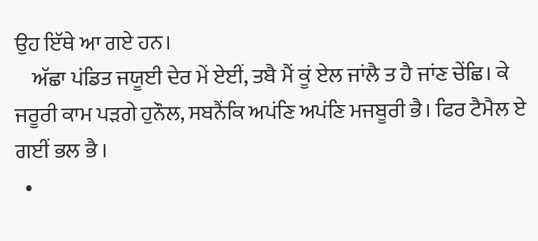ਉਹ ਇੱਥੇ ਆ ਗਏ ਹਨ।
    ਅੱਛਾ ਪਂਡਿਤ ਜਯੂਈ ਦੇਰ ਮੇਂ ਏਈਂ, ਤਬੈ ਮੈਂ ਕੂਂ ਏਲ ਜਾਂਲੈ ਤ ਹੈ ਜਾਂਣ ਚੇਂਛਿ। ਕੇ ਜਰੂਰੀ ਕਾਮ ਪੜਗੇ ਹੁਨੌਲ, ਸਬਨੈਂਕਿ ਅਪਂਣਿ ਅਪਂਣਿ ਮਜਬੂਰੀ ਭੈ। ਫਿਰ ਟੈਮੈਲ ਏ ਗਈਂ ਭਲ ਭੈ ।
  •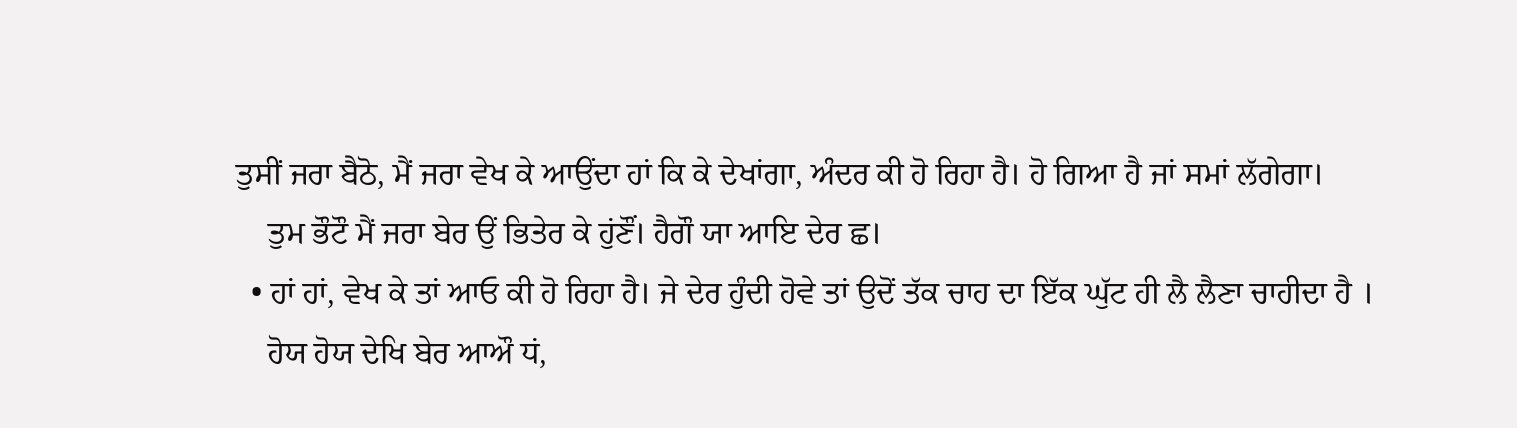ਤੁਸੀਂ ਜਰਾ ਬੈਠੋ, ਮੈਂ ਜਰਾ ਵੇਖ ਕੇ ਆਉਂਦਾ ਹਾਂ ਕਿ ਕੇ ਦੇਖਾਂਗਾ, ਅੰਦਰ ਕੀ ਹੋ ਰਿਹਾ ਹੈ। ਹੋ ਗਿਆ ਹੈ ਜਾਂ ਸਮਾਂ ਲੱਗੇਗਾ।
    ਤੁਮ ਭੌਟੌ ਮੈਂ ਜਰਾ ਬੇਰ ਉਂ ਭਿਤੇਰ ਕੇ ਹੁਂਣੌਂ। ਹੈਗੌ ਯਾ ਆਇ ਦੇਰ ਛ।
  • ਹਾਂ ਹਾਂ, ਵੇਖ ਕੇ ਤਾਂ ਆਓ ਕੀ ਹੋ ਰਿਹਾ ਹੈ। ਜੇ ਦੇਰ ਹੁੰਦੀ ਹੋਵੇ ਤਾਂ ਉਦੋਂ ਤੱਕ ਚਾਹ ਦਾ ਇੱਕ ਘੁੱਟ ਹੀ ਲੈ ਲੈਣਾ ਚਾਹੀਦਾ ਹੈ ।
    ਹੋਯ ਹੋਯ ਦੇਖਿ ਬੇਰ ਆਔ ਧਂ,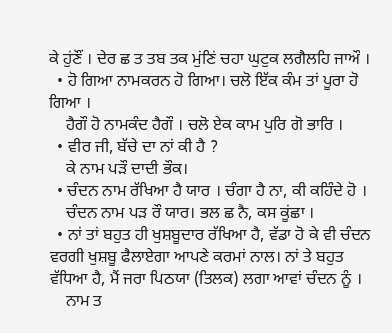ਕੇ ਹੁਂਣੌਂ । ਦੇਰ ਛ ਤ ਤਬ ਤਕ ਮੁਂਣਿਂ ਚਹਾ ਘੁਟੁਕ ਲਗੈਲਹਿ ਜਾਔ ।
  • ਹੋ ਗਿਆ ਨਾਮਕਰਨ ਹੋ ਗਿਆ। ਚਲੋ ਇੱਕ ਕੰਮ ਤਾਂ ਪੂਰਾ ਹੋ ਗਿਆ ।
    ਹੈਗੌ ਹੋ ਨਾਮਕੰਦ ਹੈਗੌ । ਚਲੋ ਏਕ ਕਾਮ ਪੁਰਿ ਗੋ ਭਾਰਿ ।
  • ਵੀਰ ਜੀ, ਬੱਚੇ ਦਾ ਨਾਂ ਕੀ ਹੈ ?
    ਕੇ ਨਾਮ ਪੜੌ ਦਾਦੀ ਭੌਕ।
  • ਚੰਦਨ ਨਾਮ ਰੱਖਿਆ ਹੈ ਯਾਰ । ਚੰਗਾ ਹੈ ਨਾ, ਕੀ ਕਹਿੰਦੇ ਹੋ ।
    ਚੰਦਨ ਨਾਮ ਪੜ ਰੌ ਯਾਰ। ਭਲ ਛ ਨੈ, ਕਸ ਕੂਂਛਾ ।
  • ਨਾਂ ਤਾਂ ਬਹੁਤ ਹੀ ਖੁਸ਼ਬੂਦਾਰ ਰੱਖਿਆ ਹੈ, ਵੱਡਾ ਹੋ ਕੇ ਵੀ ਚੰਦਨ ਵਰਗੀ ਖੁਸ਼ਬੂ ਫੈਲਾਏਗਾ ਆਪਣੇ ਕਰਮਾਂ ਨਾਲ। ਨਾਂ ਤੇ ਬਹੁਤ ਵੱਧਿਆ ਹੈ, ਮੈਂ ਜਰਾ ਪਿਠਯਾ (ਤਿਲਕ) ਲਗਾ ਆਵਾਂ ਚੰਦਨ ਨੂੰ ।
    ਨਾਮ ਤ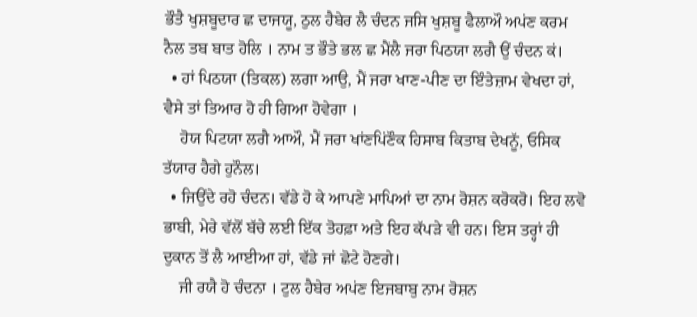ਭੌਤੈ ਖੁਸ਼ਬੂਦਾਰ ਛ ਦਾਜਯੂ, ਠੁਲ ਹੈਬੇਰ ਲੈ ਚੰਦਨ ਜਸਿ ਖੁਸ਼ਬੂ ਫੈਲਾਔ ਅਪਂਣ ਕਰਮ ਨੈਲ ਤਬ ਬਾਤ ਹੋਲਿ । ਨਾਮ ਤ ਭੌਤੇ ਭਲ ਛ ਮੈਂਲੈ ਜਰਾ ਪਿਠਯਾ ਲਗੈ ਉਂ ਚੰਦਨ ਕਂ।
  • ਹਾਂ ਪਿਠਯਾ (ਤਿਕਲ) ਲਗਾ ਆਉ, ਮੈਂ ਜਰਾ ਖਾਣ-ਪੀਣ ਦਾ ਇੰਤੇਜ਼ਾਮ ਵੇਖਦਾ ਹਾਂ, ਵੈਸੇ ਤਾਂ ਤਿਆਰ ਹੋ ਹੀ ਗਿਆ ਹੋਵੇਗਾ ।
    ਹੋਯ ਪਿਟਯਾ ਲਗੈ ਆਔ, ਮੈਂ ਜਰਾ ਖਾਂਣਪਿਂਣੌਕ ਹਿਸਾਬ ਕਿਤਾਬ ਦੇਖਨੂੱ, ਓਸਿਕ ਤੱਯਾਰ ਹੈਗੇ ਹੁਨੌਲ।
  • ਜਿਉਂਦੇ ਰਹੋ ਚੰਦਨ। ਵੱਡੇ ਹੋ ਕੇ ਆਪਣੇ ਮਾਪਿਆਂ ਦਾ ਨਾਮ ਰੋਸ਼ਨ ਕਰੋਕਰੋ। ਇਹ ਲਵੋ ਭਾਬੀ, ਮੇਰੇ ਵੱਲੋਂ ਬੱਚੇ ਲਈ ਇੱਕ ਤੋਹਫ਼ਾ ਅਤੇ ਇਹ ਕੱਪੜੇ ਵੀ ਹਨ। ਇਸ ਤਰ੍ਹਾਂ ਹੀ ਦੁਕਾਨ ਤੋਂ ਲੈ ਆਈਆ ਹਾਂ, ਵੱਡੇ ਜਾਂ ਛੋਟੇ ਹੋਣਗੇ।
    ਜੀ ਰਯੈ ਹੋ ਚੰਦਨਾ । ਟੁਲ ਹੈਬੇਰ ਅਪਂਣ ਇਜਬਾਬੁ ਨਾਮ ਰੋਸ਼ਨ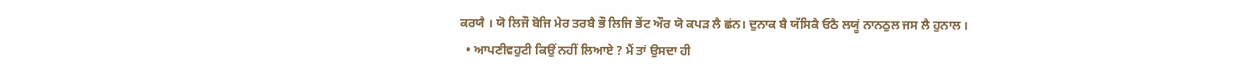ਕਰਯੈ । ਯੋ ਲਿਜੌ ਬੋਜਿ ਮੇਰ ਤਰਬੈ ਭੌ ਲਿਜਿ ਭੇਂਟ ਔਰ ਯੋ ਕਪੜ ਲੈ ਛਂਨ। ਦੁਨਾਕ ਬੈ ਯੱਸਿਕੈ ਓਠੈ ਲਯੂਂ ਨਾਨਠੁਲ ਜਸ ਲੈ ਹੁਨਾਲ ।
  • ਆਪਣੀਵਹੁਟੀ ਕਿਉਂ ਨਹੀਂ ਲਿਆਏ ? ਮੈਂ ਤਾਂ ਉਸਦਾ ਹੀ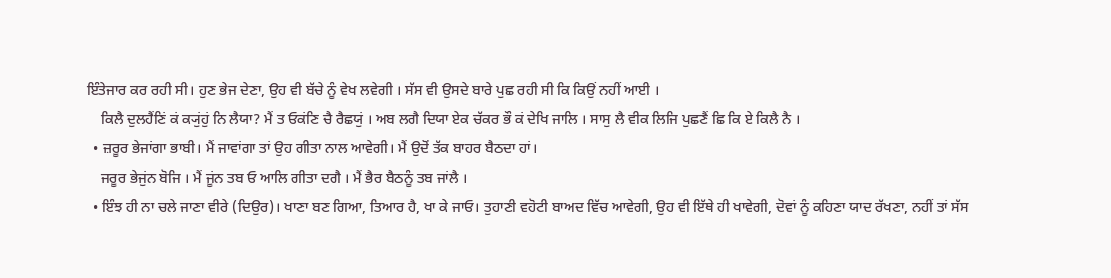ਇੰਤੇਜਾਰ ਕਰ ਰਹੀ ਸੀ। ਹੁਣ ਭੇਜ ਦੇਣਾ, ਉਹ ਵੀ ਬੱਚੇ ਨੂੰ ਵੇਖ ਲਵੇਗੀ । ਸੱਸ ਵੀ ਉਸਦੇ ਬਾਰੇ ਪੁਛ ਰਹੀ ਸੀ ਕਿ ਕਿਉਂ ਨਹੀਂ ਆਈ ।
    ਕਿਲੈ ਦੁਲਹੈਂਣਿਂ ਕਂ ਕ੍ਯੁਂਹੁਂ ਨਿ ਲੈਯਾ? ਮੈਂ ਤ ਓਕਂਣਿ ਚੈ ਰੈਛਯੁਂ । ਅਬ ਲਗੈ ਦਿਯਾ ਏਕ ਚੱਕਰ ਭੌ ਕਂ ਦੇਖਿ ਜਾਲਿ । ਸਾਸੁ ਲੈ ਵੀਕ ਲਿਜਿ ਪੁਛਣੈਂ ਛਿ ਕਿ ਏ ਕਿਲੈ ਨੈ ।
  • ਜ਼ਰੂਰ ਭੇਜਾਂਗਾ ਭਾਬੀ। ਮੈਂ ਜਾਵਾਂਗਾ ਤਾਂ ਉਹ ਗੀਤਾ ਨਾਲ ਆਵੇਗੀ। ਮੈਂ ਉਦੋਂ ਤੱਕ ਬਾਹਰ ਬੈਠਦਾ ਹਾਂ।
    ਜਰੂਰ ਭੇਜੁਂਨ ਬੋਜਿ । ਮੈਂ ਜੂਂਨ ਤਬ ਓ ਆਲਿ ਗੀਤਾ ਦਗੈ । ਮੈਂ ਭੈਰ ਬੈਠਨੂੰ ਤਬ ਜਾਂਲੈ ।
  • ਇੰਝ ਹੀ ਨਾ ਚਲੇ ਜਾਣਾ ਵੀਰੇ (ਦਿਉਰ)। ਖਾਣਾ ਬਣ ਗਿਆ, ਤਿਆਰ ਹੈ, ਖਾ ਕੇ ਜਾਓ। ਤੁਹਾਣੀ ਵਹੋਟੀ ਬਾਅਦ ਵਿੱਚ ਆਵੇਗੀ, ਉਹ ਵੀ ਇੱਥੇ ਹੀ ਖਾਵੇਗੀ, ਦੋਵਾਂ ਨੂੰ ਕਹਿਣਾ ਯਾਦ ਰੱਖਣਾ, ਨਹੀਂ ਤਾਂ ਸੱਸ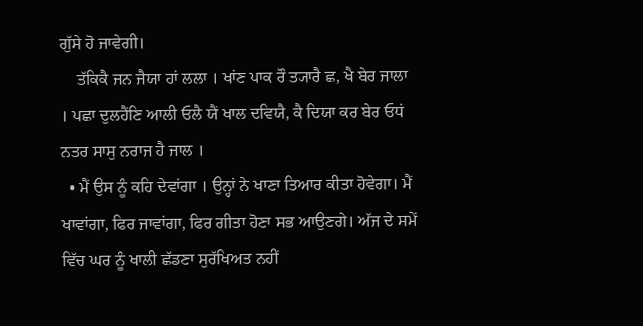ਗੁੱਸੇ ਹੋ ਜਾਵੇਗੀ।
    ਤੱਕਿਕੈ ਜਨ ਜੈਯਾ ਹਾਂ ਲਲਾ । ਖਾਂਣ ਪਾਕ ਰੌ ਤ੍ਯਾਰੈ ਛ, ਖੈ ਬੇਰ ਜਾਲਾ । ਪਛਾ ਦੁਲਹੈਂਣਿ ਆਲੀ ਓਲੈ ਯੈਂ ਖਾਲ ਦਵਿਯੈ, ਕੈ ਦਿਯਾ ਕਰ ਬੇਰ ਓਧਂ ਨਤਰ ਸਾਸੁ ਨਰਾਜ ਹੈ ਜਾਲ ।
  • ਮੈਂ ਉਸ ਨੂੰ ਕਹਿ ਦੇਵਾਂਗਾ । ਉਨ੍ਹਾਂ ਨੇ ਖਾਣਾ ਤਿਆਰ ਕੀਤਾ ਹੋਵੇਗਾ। ਮੈਂ ਖਾਵਾਂਗਾ, ਫਿਰ ਜਾਵਾਂਗਾ, ਫਿਰ ਗੀਤਾ ਹੋਣਾ ਸਭ ਆਉਣਗੇ। ਅੱਜ ਦੇ ਸਮੇਂ ਵਿੱਚ ਘਰ ਨੂੰ ਖਾਲੀ ਛੱਡਣਾ ਸੁਰੱਖਿਅਤ ਨਹੀਂ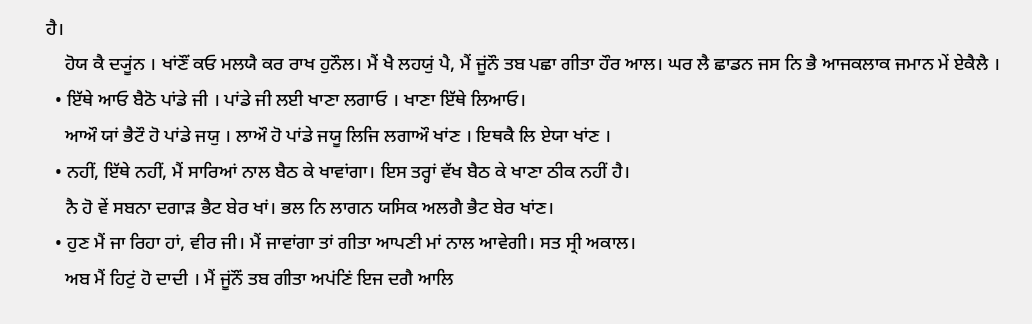ਹੈ।
    ਹੋਯ ਕੈ ਦ੍ਯੂਂਨ । ਖਾਂਣੌਂ ਕਓ ਮਲਯੈ ਕਰ ਰਾਖ ਹੁਨੌਲ। ਮੈਂ ਖੈ ਲਹਯੁਂ ਪੈ, ਮੈਂ ਜੂਂਨੌ ਤਬ ਪਛਾ ਗੀਤਾ ਹੌਰ ਆਲ। ਘਰ ਲੈ ਛਾਡਨ ਜਸ ਨਿ ਭੈ ਆਜਕਲਾਕ ਜਮਾਨ ਮੇਂ ਏਕੈਲੈ ।
  • ਇੱਥੇ ਆਓ ਬੈਠੋ ਪਾਂਡੇ ਜੀ । ਪਾਂਡੇ ਜੀ ਲਈ ਖਾਣਾ ਲਗਾਓ । ਖਾਣਾ ਇੱਥੇ ਲਿਆਓ।
    ਆਔ ਯਾਂ ਭੈਟੌ ਹੋ ਪਾਂਡੇ ਜਯੁ । ਲਾਔ ਹੋ ਪਾਂਡੇ ਜਯੂ ਲਿਜਿ ਲਗਾਔ ਖਾਂਣ । ਇਥਕੈ ਲਿ ਏਯਾ ਖਾਂਣ ।
  • ਨਹੀਂ, ਇੱਥੇ ਨਹੀਂ, ਮੈਂ ਸਾਰਿਆਂ ਨਾਲ ਬੈਠ ਕੇ ਖਾਵਾਂਗਾ। ਇਸ ਤਰ੍ਹਾਂ ਵੱਖ ਬੈਠ ਕੇ ਖਾਣਾ ਠੀਕ ਨਹੀਂ ਹੈ।
    ਨੈ ਹੋ ਵੇਂ ਸਬਨਾ ਦਗਾੜ ਭੈਟ ਬੇਰ ਖਾਂ। ਭਲ ਨਿ ਲਾਗਨ ਯਸਿਕ ਅਲਗੈ ਭੈਟ ਬੇਰ ਖਾਂਣ।
  • ਹੁਣ ਮੈਂ ਜਾ ਰਿਹਾ ਹਾਂ, ਵੀਰ ਜੀ। ਮੈਂ ਜਾਵਾਂਗਾ ਤਾਂ ਗੀਤਾ ਆਪਣੀ ਮਾਂ ਨਾਲ ਆਵੇਗੀ। ਸਤ ਸ੍ਰੀ ਅਕਾਲ।
    ਅਬ ਮੈਂ ਹਿਟੁਂ ਹੋ ਦਾਦੀ । ਮੈਂ ਜੂਂਨੌਂ ਤਬ ਗੀਤਾ ਅਪਂਣਿਂ ਇਜ ਦਗੈ ਆਲਿ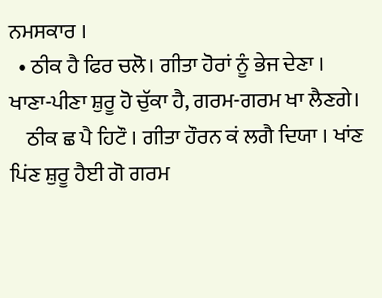ਨਮਸਕਾਰ ।
  • ਠੀਕ ਹੈ ਫਿਰ ਚਲੋ। ਗੀਤਾ ਹੋਰਾਂ ਨੂੰ ਭੇਜ ਦੇਣਾ । ਖਾਣਾ-ਪੀਣਾ ਸ਼ੁਰੂ ਹੋ ਚੁੱਕਾ ਹੈ, ਗਰਮ-ਗਰਮ ਖਾ ਲੈਣਗੇ।
    ਠੀਕ ਛ ਪੈ ਹਿਟੌ । ਗੀਤਾ ਹੌਰਨ ਕਂ ਲਗੈ ਦਿਯਾ । ਖਾਂਣ ਪਿਂਣ ਸ਼ੁਰੂ ਹੈਈ ਗੋ ਗਰਮ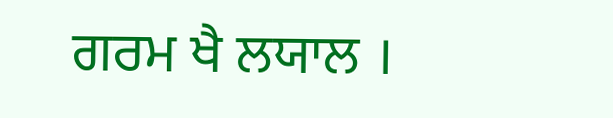ਗਰਮ ਖੈ ਲਯਾਲ ।